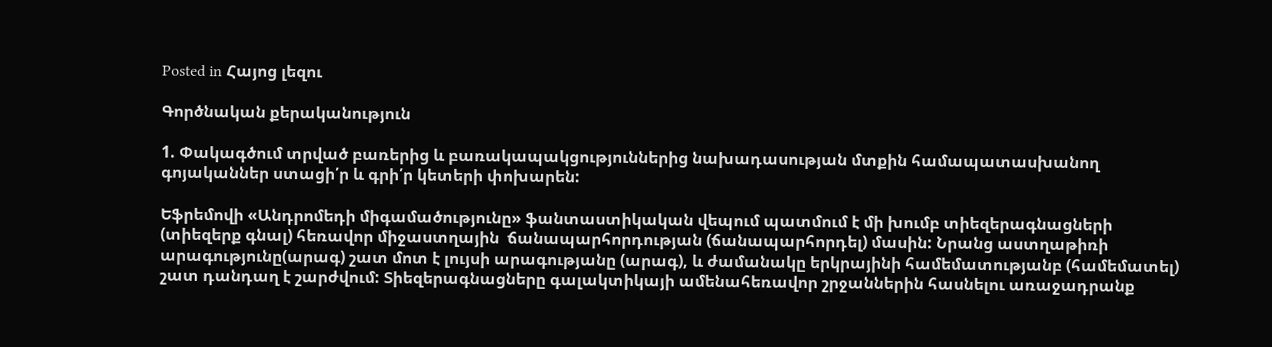Posted in Հայոց լեզու

Գործնական քերականություն

1. Փակագծում տրված բառերից և բառակապակցություններից նախադասության մտքին համապատասխանող գոյականներ ստացի՛ր և գրի՛ր կետերի փոխարեն:

Եֆրեմովի «Անդրոմեդի միգամածությունը» ֆանտաստիկական վեպում պատմում է մի խումբ տիեզերագնացների (տիեզերք գնալ) հեռավոր միջաստղային  ճանապարհորդության (ճանապարհորդել) մասին: Նրանց աստղաթիռի արագությունը(արագ) շատ մոտ է լույսի արագությանը (արագ), և ժամանակը երկրայինի համեմատությանբ (համեմատել) շատ դանդաղ է շարժվում: Տիեզերագնացները գալակտիկայի ամենահեռավոր շրջաններին հասնելու առաջադրանք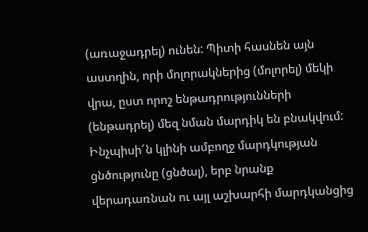(առաջադրել) ունեն: Պիտի հասնեն այն աստղին, որի մոլորակներից (մոլորել) մեկի վրա, ըստ որոշ ենթադրությունների (ենթադրել) մեզ նման մարդիկ են բնակվում: Ինչպիսի՜ն կլինի ամբողջ մարդկության ցնծությունը (ցնծալ), երբ նրանք վերադառնան ու այլ աշխարհի մարդկանցից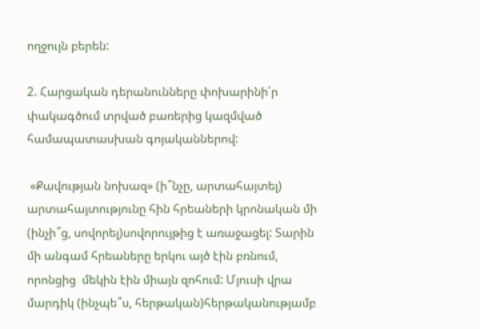ողջույն բերեն:

2. Հարցական դերանունները փոխարինի՛ր փակագծում տրված բառերից կազմված համապատասխան գոյականներով:

 «Քավության նոխազ» (ի՞նչը, արտահայտել) արտահայտությունը հին հրեաների կրոնական մի (ինչի՞ց, սովորել)սովորույթից է առաջացել: Տարին մի անգամ հրեաները երկու այծ էին բռնում, որոնցից  մեկին էին միայն զոհում: Մյուսի վրա մարդիկ (ինչպե՞ս, հերթական)հերթականությամբ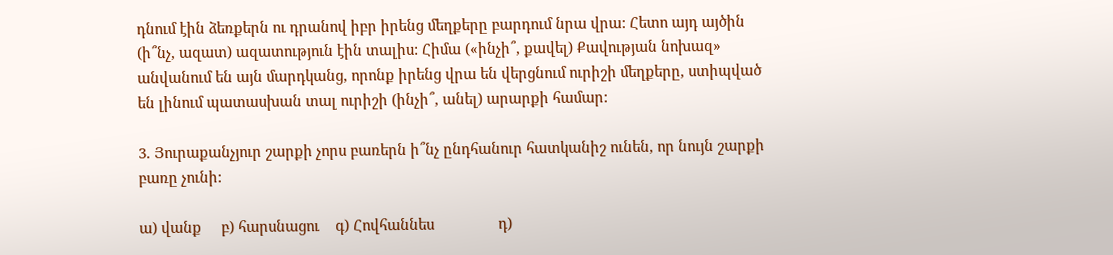դնում էին ձեռքերն ու դրանով իբր իրենց մեղքերը բարդում նրա վրա: Հետո այդ այծին (ի՞նչ, ազատ) ազատություն էին տալիս: Հիմա («ինչի՞, քավել) Քավության նոխազ» անվանում են այն մարդկանց, որոնք իրենց վրա են վերցնում ուրիշի մեղքերը, ստիպված են լինում պատասխան տալ ուրիշի (ինչի՞, անել) արարքի համար:

3. Յուրաքանչյուր շարքի չորս բառերն ի՞նչ ընդհանուր հատկանիշ ունեն, որ նույն շարքի բառը չունի:

ա) վանք     բ) հարսնացու    գ) Հովհաննես                դ)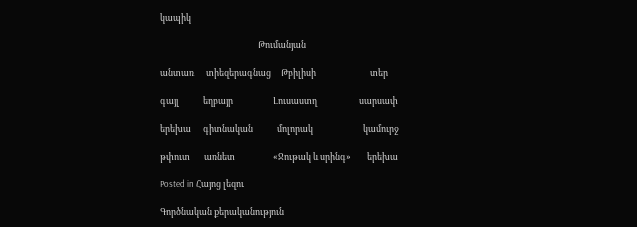կապիկ

                                                 Թումանյան

անտառ      տիեզերագնաց     Թբիլիսի                           տեր

գայլ            եղբայր                    Լուսաստղ                     սարսափ

երեխա      գիտնական            մոլորակ                         կամուրջ

թփուտ       առնետ                   «Ջութակ և սրինգ»        երեխա

Posted in Հայոց լեզու

Գործնական քերականություն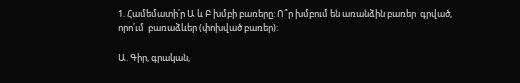1. Համեմատի՛ր Ա և Բ խմբի բառերը: Ո՞ր խմբում են առանձին բառեր  գրված, որո՛ւմ  բառաձևեր (փոխված բառեր):

Ա. Գիր, գրական,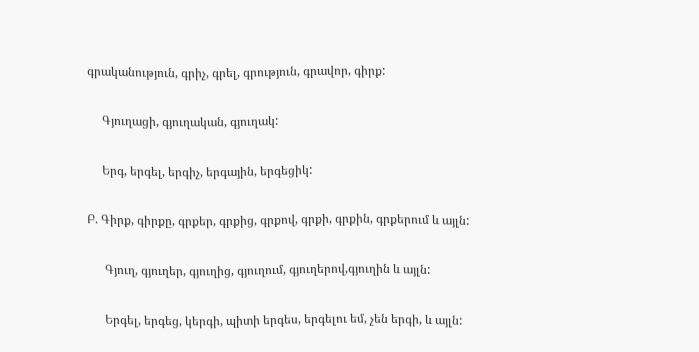գրականություն, գրիչ, գրել, գրություն, գրավոր, գիրք:

     Գյուղացի, գյուղական, գյուղակ:

     Երգ, երգել, երգիչ, երգային, երգեցիկ:

Բ. Գիրք, գիրքը, գրքեր, գրքից, գրքով, գրքի, գրքին, գրքերում և այլն:

      Գյուղ, գյուղեր, գյուղից, գյուղում, գյուղերով,գյուղին և այլն:

      Երգել, երգեց, կերգի, պիտի երգես, երգելու եմ, չեն երգի, և այլն: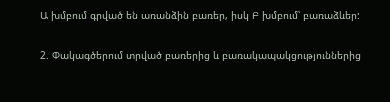Ա խմբում գրված են առանձին բառեր, իսկ Բ խմբում՝ բառաձևեր:

2. Փակագծերում տրված բառերից և բառակապակցություններից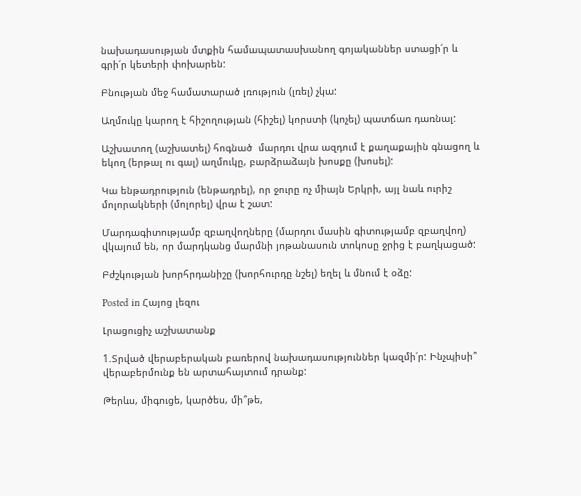նախադասության մտքին համապատասխանող գոյականներ ստացի՛ր և գրի՛ր կետերի փոխարեն:

Բնության մեջ համատարած լռություն (լռել) չկա:

Աղմուկը կարող է հիշողության (հիշել) կորստի (կոչել) պատճառ դառնալ:

Աշխատող (աշխատել) հոգնած  մարդու վրա ազդում է քաղաքային գնացող և եկող (երթալ ու գալ) աղմուկը, բարձրաձայն խոսքը (խոսել):

Կա ենթադրություն (ենթադրել), որ ջուրը ոչ միայն Երկրի, այլ նաև ուրիշ մոլորակների (մոլորել) վրա է շատ:

Մարդագիտությամբ զբաղվողները (մարդու մասին գիտությամբ զբաղվող) վկայում են, որ մարդկանց մարմնի յոթանասուն տոկոսը ջրից է բաղկացած:

Բժշկության խորհրդանիշը (խորհուրդը նշել) եղել և մնում է օձը:

Posted in Հայոց լեզու

Լրացուցիչ աշխատանք

1.Տրված վերաբերական բառերով նախադասություններ կազմի՛ր: Ինչպիսի՞ վերաբերմունք են արտահայտում դրանք:

Թերևս, միգուցե, կարծես, մի՞թե,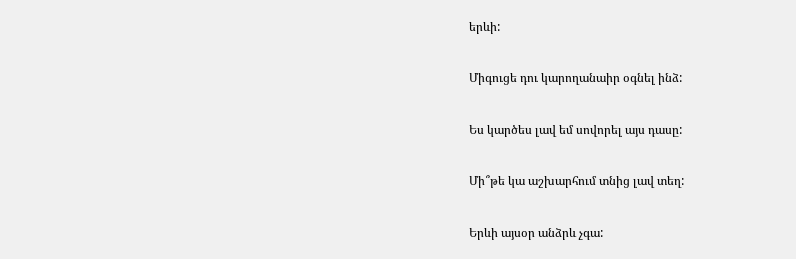երևի:

Միգուցե դու կարողանաիր օգնել ինձ:

Ես կարծես լավ եմ սովորել այս դասը:

Մի՞թե կա աշխարհում տնից լավ տեղ:

Երևի այսօր անձրև չգա: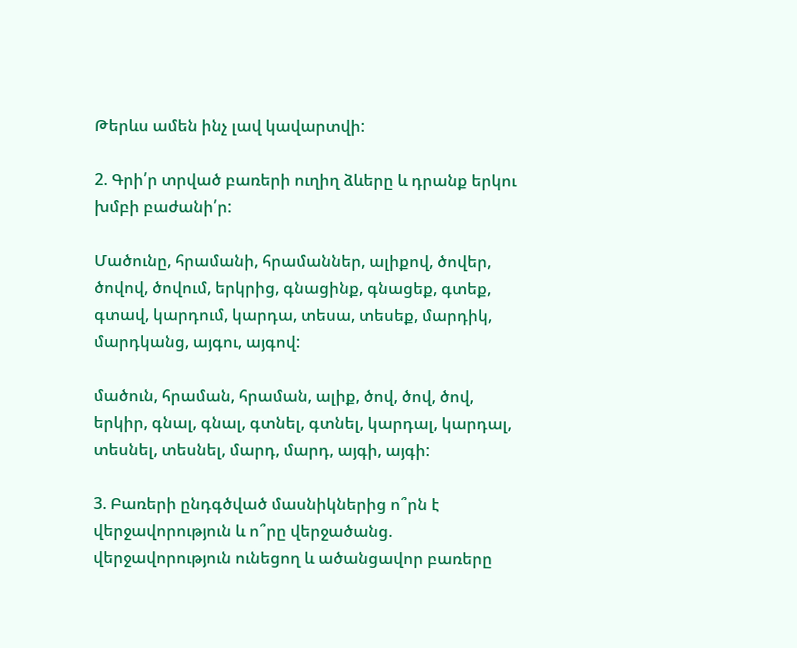Թերևս ամեն ինչ լավ կավարտվի:

2. Գրի՛ր տրված բառերի ուղիղ ձևերը և դրանք երկու խմբի բաժանի՛ր:

Մածունը, հրամանի, հրամաններ, ալիքով, ծովեր, ծովով, ծովում, երկրից, գնացինք, գնացեք, գտեք, գտավ, կարդում, կարդա, տեսա, տեսեք, մարդիկ, մարդկանց, այգու, այգով:

մածուն, հրաման, հրաման, ալիք, ծով, ծով, ծով, երկիր, գնալ, գնալ, գտնել, գտնել, կարդալ, կարդալ, տեսնել, տեսնել, մարդ, մարդ, այգի, այգի:

3. Բառերի ընդգծված մասնիկներից ո՞րն է վերջավորություն և ո՞րը վերջածանց. վերջավորություն ունեցող և ածանցավոր բառերը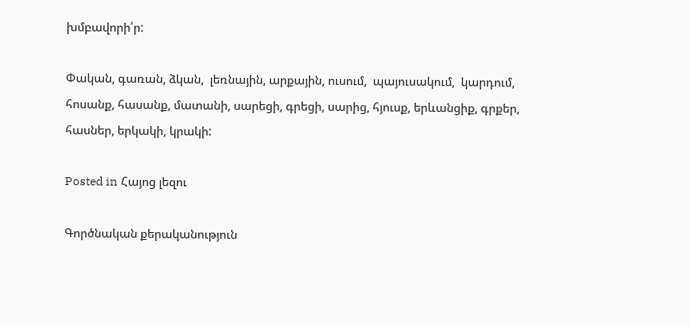խմբավորի՛ր:

Փական, գառան, ձկան,  լեռնային, արքային, ուսում,  պայուսակում,  կարդում, հոսանք, հասանք, մատանի, սարեցի, գրեցի, սարից, հյուսք, երևանցիք, գրքեր, հասներ, երկակի, կրակի:

Posted in Հայոց լեզու

Գործնական քերականություն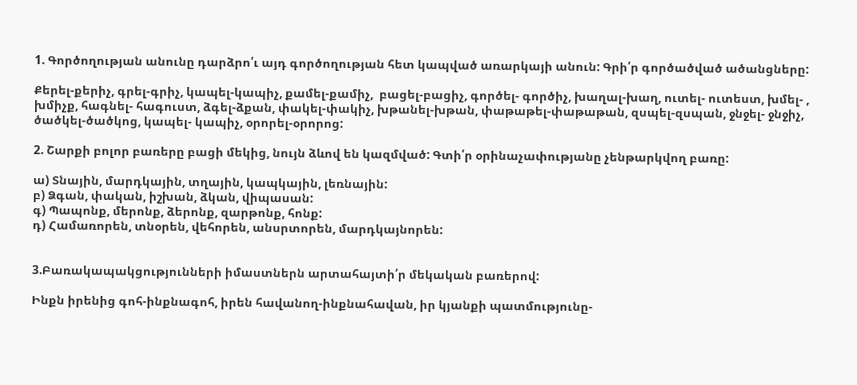1. Գործողության անունը դարձրո՛ւ այդ գործողության հետ կապված առարկայի անուն: Գրի՛ր գործածված ածանցները:

Քերել-քերիչ, գրել-գրիչ, կապել-կապիչ, քամել-քամիչ,  բացել-բացիչ, գործել- գործիչ, խաղալ-խաղ, ուտել- ուտեստ, խմել- , խմիչք, հագնել- հագուստ, ձգել-ձքան, փակել-փակիչ, խթանել-խթան, փաթաթել-փաթաթան, զսպել-զսպան, ջնջել- ջնջիչ, ծածկել-ծածկոց, կապել- կապիչ, օրորել-օրորոց:

2. Շարքի բոլոր բառերը բացի մեկից, նույն ձևով են կազմված: Գտի՛ր օրինաչափությանը չենթարկվող բառը:

ա) Տնային, մարդկային, տղային, կապկային, լեռնային:
բ) Ձգան, փական, իշխան, ձկան, վիպասան:
գ) Պապոնք, մերոնք, ձերոնք, զարթոնք, հոնք:
դ) Համառորեն, տնօրեն, վեհորեն, անսրտորեն, մարդկայնորեն:


3.Բառակապակցությունների իմաստներն արտահայտի՛ր մեկական բառերով:

Ինքն իրենից գոհ-ինքնագոհ, իրեն հավանող-ինքնահավան, իր կյանքի պատմությունը-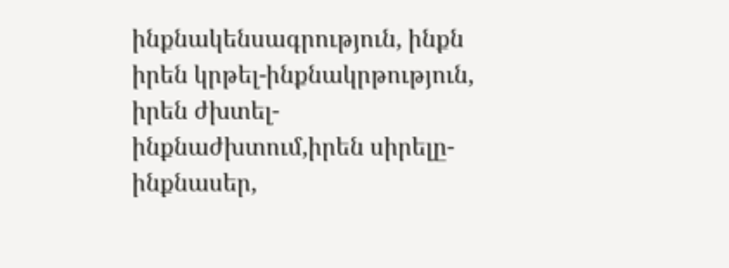ինքնակենսագրություն, ինքն իրեն կրթել-ինքնակրթություն, իրեն ժխտել-ինքնաժխտում,իրեն սիրելը-ինքնասեր,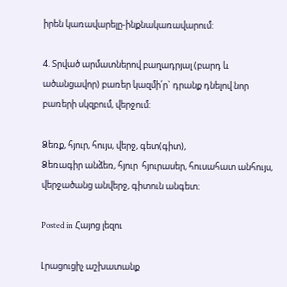իրեն կառավարելը-ինքնակառավարում:

4. Տրված արմատներով բաղադրյալ (բարդ և ածանցավոր) բառեր կազմի՛ր` դրանք դնելով նոր բառերի սկզբում, վերջում:

Ձեռք, հյուր, հույս, վերջ, գետ(գիտ),
Ձեռագիր անձեռ, հյուր  հյուրասեր, հուսահատ անհույս, վերջածանց անվերջ, գիտուն անգետ։

Posted in Հայոց լեզու

Լրացուցիչ աշխատանք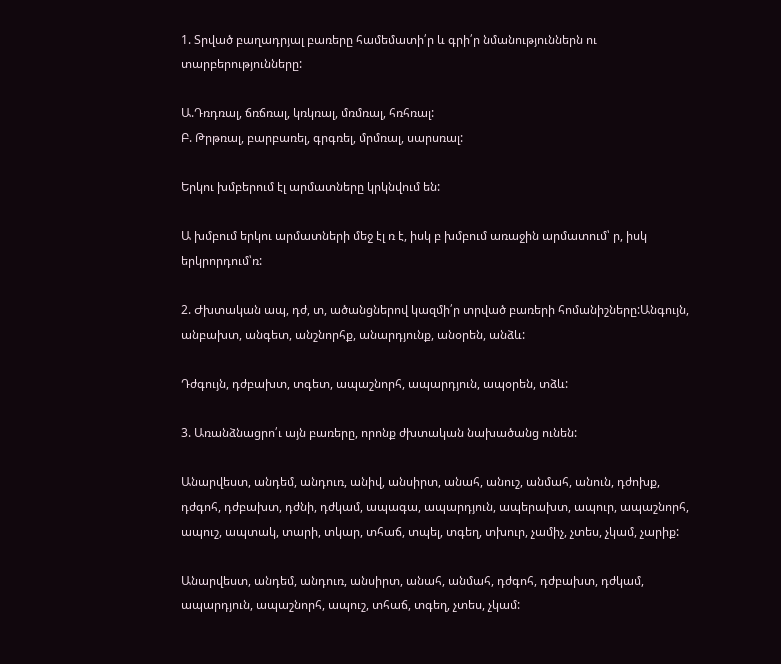1. Տրված բաղադրյալ բառերը համեմատի՛ր և գրի՛ր նմանություններն ու տարբերությունները:

Ա.Դռդռալ, ճռճռալ, կռկռալ, մռմռալ, հռհռալ:
Բ. Թրթռալ, բարբառել, գրգռել, մրմռալ, սարսռալ:

Երկու խմբերում էլ արմատները կրկնվում են:

Ա խմբում երկու արմատների մեջ էլ ռ է, իսկ բ խմբում առաջին արմատում՝ ր, իսկ երկրորդում՝ռ:

2. Ժխտական ապ, դժ, տ, ածանցներով կազմի՛ր տրված բառերի հոմանիշները:Անգույն, անբախտ, անգետ, անշնորհք, անարդյունք, անօրեն, անձև:

Դժգույն, դժբախտ, տգետ, ապաշնորհ, ապարդյուն, ապօրեն, տձև:

3. Առանձնացրո՛ւ այն բառերը, որոնք ժխտական նախածանց ունեն:

Անարվեստ, անդեմ, անդուռ, անիվ, անսիրտ, անահ, անուշ, անմահ, անուն, դժոխք, դժգոհ, դժբախտ, դժնի, դժկամ, ապագա, ապարդյուն, ապերախտ, ապուր, ապաշնորհ, ապուշ, ապտակ, տարի, տկար, տհաճ, տպել, տգեղ, տխուր, չամիչ, չտես, չկամ, չարիք:

Անարվեստ, անդեմ, անդուռ, անսիրտ, անահ, անմահ, դժգոհ, դժբախտ, դժկամ, ապարդյուն, ապաշնորհ, ապուշ, տհաճ, տգեղ, չտես, չկամ: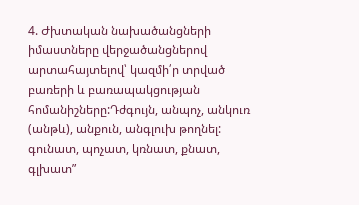4. Ժխտական նախածանցների իմաստները վերջածանցներով արտահայտելով՝ կազմի՛ր տրված բառերի և բառապակցության հոմանիշները:Դժգույն, անպոչ, անկուռ (անթև), անքուն, անգլուխ թողնել:
գունատ, պոչատ, կռնատ, քնատ, գլխատ”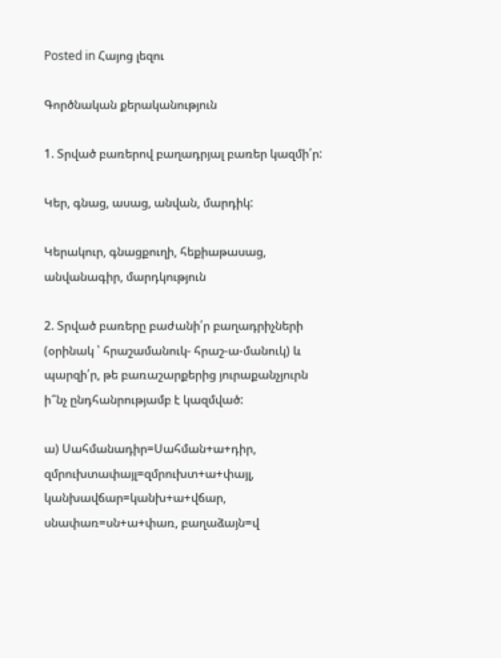Posted in Հայոց լեզու

Գործնական քերականություն

1. Տրված բառերով բաղադրյալ բառեր կազմի՛ր:

Կեր, գնաց, ասաց, անվան, մարդիկ:

Կերակուր, գնացքուղի, հեքիաթասաց, անվանագիր, մարդկություն

2. Տրված բառերը բաժանի՛ր բաղադրիչների (օրինակ ՝ հրաշամանուկ- հրաշ-ա-մանուկ) և պարզի՛ր, թե բառաշարքերից յուրաքանչյուրն ի՞նչ ընդհանրությամբ է կազմված:

ա) Սահմանադիր=Սահման+ա+դիր, զմրուխտափայլ=զմրուխտ+ա+փայլ, կանխավճար=կանխ+ա+վճար, սնափառ=սն+ա+փառ, բաղաձայն=վ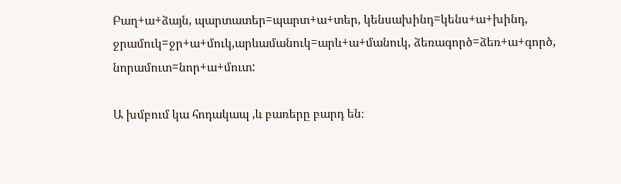Բաղ+ա+ձայն, պարտատեր=պարտ+ա+տեր, կենսախինդ=կենս+ա+խինդ, ջրամուկ=ջր+ա+մուկ,արևամանուկ=արև+ա+մանուկ, ձեռագործ=ձեռ+ա+գործ, նորամուտ=նոր+ա+մուտ:

Ա խմբում կա հոդակապ ,և բառերը բարդ են։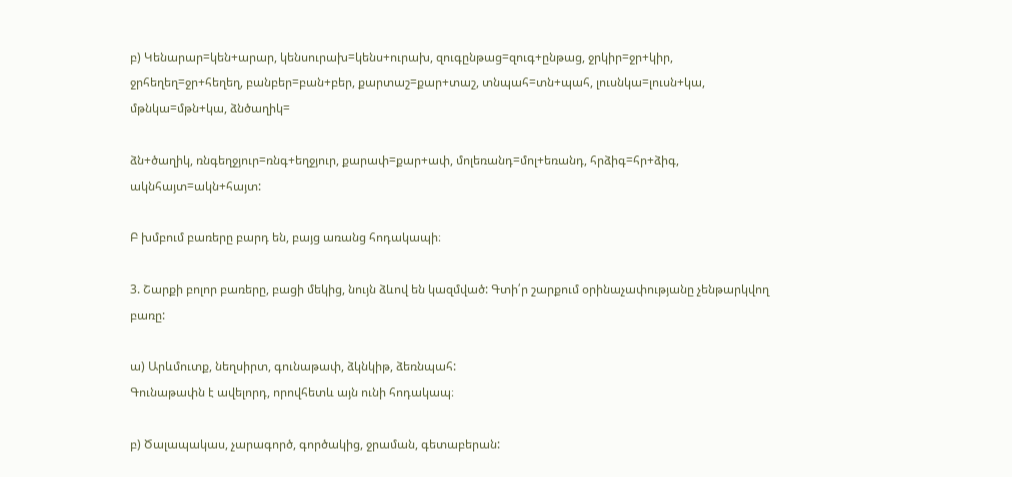բ) Կենարար=կեն+արար, կենսուրախ=կենս+ուրախ, զուգընթաց=զուգ+ընթաց, ջրկիր=ջր+կիր, ջրհեղեղ=ջր+հեղեղ, բանբեր=բան+բեր, քարտաշ=քար+տաշ, տնպահ=տն+պահ, լուսնկա=լուսն+կա, մթնկա=մթն+կա, ձնծաղիկ=

ձն+ծաղիկ, ռնգեղջյուր=ռնգ+եղջյուր, քարափ=քար+ափ, մոլեռանդ=մոլ+եռանդ, հրձիգ=հր+ձիգ, ակնհայտ=ակն+հայտ:

Բ խմբում բառերը բարդ են, բայց առանց հոդակապի։

3. Շարքի բոլոր բառերը, բացի մեկից, նույն ձևով են կազմված: Գտի՛ր շարքում օրինաչափությանը չենթարկվող բառը:

ա) Արևմուտք, նեղսիրտ, գունաթափ, ձկնկիթ, ձեռնպահ:
Գունաթափն է ավելորդ, որովհետև այն ունի հոդակապ։

բ) Ծալապակաս, չարագործ, գործակից, ջրաման, գետաբերան: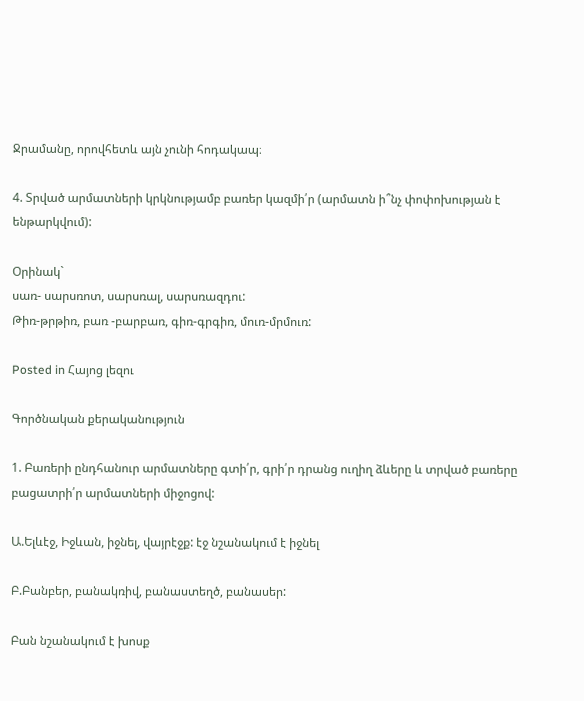Ջրամանը, որովհետև այն չունի հոդակապ։

4. Տրված արմատների կրկնությամբ բառեր կազմի՛ր (արմատն ի՞նչ փոփոխության է ենթարկվում):

Օրինակ`
սառ- սարսռոտ, սարսռալ, սարսռազդու:
Թիռ-թրթիռ, բառ -բարբառ, գիռ-գրգիռ, մուռ-մրմուռ:

Posted in Հայոց լեզու

Գործնական քերականություն

1. Բառերի ընդհանուր արմատները գտի՛ր, գրի՛ր դրանց ուղիղ ձևերը և տրված բառերը բացատրի՛ր արմատների միջոցով:

Ա.Ելևէջ, Իջևան, իջնել, վայրէջք: էջ նշանակում է իջնել

Բ.Բանբեր, բանակռիվ, բանաստեղծ, բանասեր:

Բան նշանակում է խոսք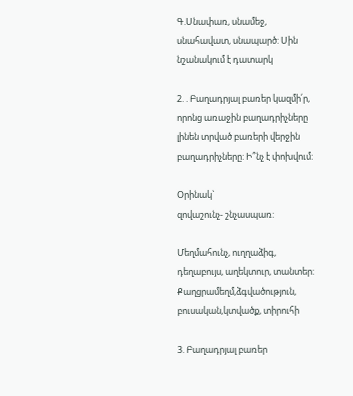Գ.Սնափառ, սնամեջ, սնահավատ, սնապարծ: Սին նշանակում է դատարկ

2. . Բաղադրյալ բառեր կազմի՛ր, որոնց առաջին բաղադրիչները լինեն տրված բառերի վերջին բաղադրիչները: Ի՞նչ է փոխվում:

Օրինակ`
զովաշունչ- շնչասպառ:

Մեղմահունչ, ուղղաձիգ, դեղաբույս, աղեկտուր, տանտեր:
Քաղցրամեղմ,ձգվածություն, բուսական,կտվածք, տիրուհի

3. Բաղադրյալ բառեր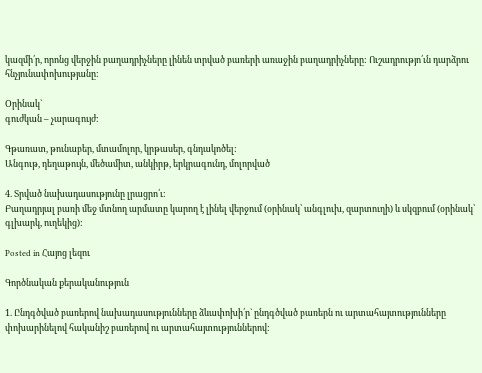կազմի՛ր, որոնց վերջին բաղադրիչները լինեն տրված բառերի առաջին բաղադրիչները: Ուշադրությո՛ւն դարձրու հնչյունափոխությանը:

Օրինակ`
գուժկան – չարագույժ:

Գթառատ, թունաբեր, մտամոլոր, կրթասեր, գնդակոծել:
Անգութ, դեղաթույն, մեծամիտ, անկիրթ, երկրագունդ, մոլորված

4. Տրված նախադասությունը լրացրո՛ւ:
Բաղադրյալ բառի մեջ մտնող արմատը կարող է լինել վերջում (օրինակ՝ անգլուխ, զարտուղի) և սկզբում (օրինակ՝ գլխարկ, ուղեկից):

Posted in Հայոց լեզու

Գործնական քերականություն

1. Ընդգծված բառերով նախադասությունները ձևափոխի՛ր` ընդգծված բառերն ու արտահայտությունները փոխարինելով հականիշ բառերով ու արտահայտություններով: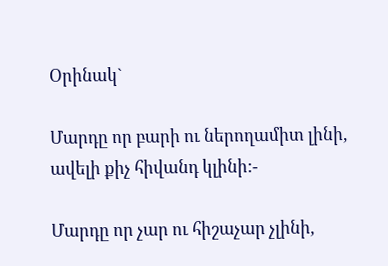Օրինակ`

Մարդը որ բարի ու ներողամիտ լինի, ավելի քիչ հիվանդ կլինի:-

Մարդը որ չար ու հիշաչար չլինի,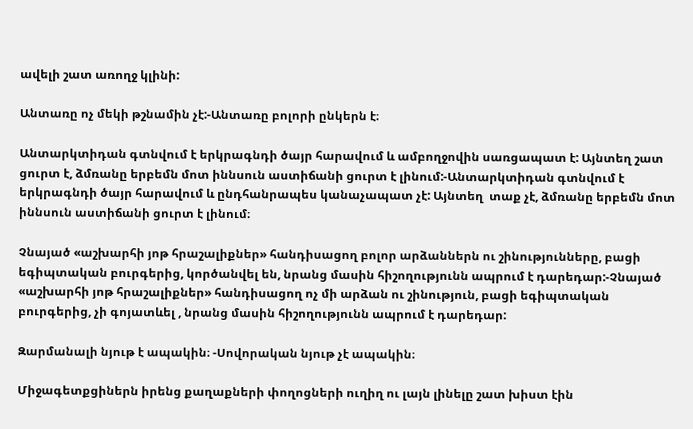ավելի շատ առողջ կլինի:

Անտառը ոչ մեկի թշնամին չէ:-Անտառը բոլորի ընկերն է։

Անտարկտիդան գտնվում է երկրագնդի ծայր հարավում և ամբողջովին սառցապատ է: Այնտեղ շատ ցուրտ է, ձմռանը երբեմն մոտ իննսուն աստիճանի ցուրտ է լինում:-Անտարկտիդան գտնվում է երկրագնդի ծայր հարավում և ընդհանրապես կանաչապատ չէ: Այնտեղ  տաք չէ, ձմռանը երբեմն մոտ իննսուն աստիճանի ցուրտ է լինում։

Չնայած «աշխարհի յոթ հրաշալիքներ» հանդիսացող բոլոր արձաններն ու շինությունները, բացի եգիպտական բուրգերից, կործանվել են, նրանց մասին հիշողությունն ապրում է դարեդար:-Չնայած «աշխարհի յոթ հրաշալիքներ» հանդիսացող ոչ մի արձան ու շինություն, բացի եգիպտական բուրգերից, չի գոյատևել , նրանց մասին հիշողությունն ապրում է դարեդար:

Զարմանալի նյութ է ապակին։ -Սովորական նյութ չէ ապակին։

Միջագետքցիներն իրենց քաղաքների փողոցների ուղիղ ու լայն լինելը շատ խիստ էին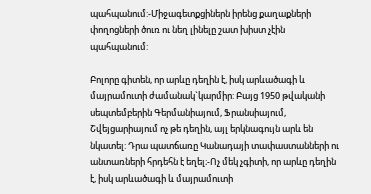պահպանում:-Միջագետքցիներն իրենց քաղաքների փողոցների ծուռ ու նեղ լինելը շատ խիստ չէին պահպանում:

Բոլորը գիտեն, որ արևը դեղին է, իսկ արևածագի և մայրամուտի ժամանակ`կարմիր: Բայց 1950 թվականի սեպտեմբերին Գերմանիայում, Ֆրանսիայում, Շվեյցարիայում ոչ թե դեղին, այլ երկնագույն արև են նկատել: Դրա պատճառը Կանադայի տափաստանների ու անտառների հրդեհն է եղել։-Ոչ մեկ չգիտի, որ արևը դեղին է, իսկ արևածագի և մայրամուտի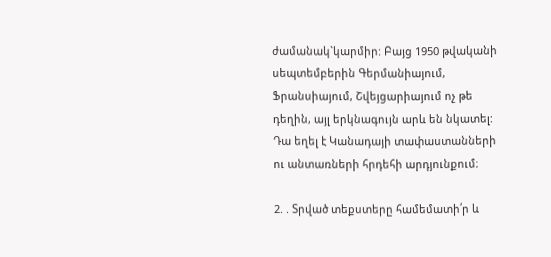ժամանակ`կարմիր: Բայց 1950 թվականի սեպտեմբերին Գերմանիայում, Ֆրանսիայում, Շվեյցարիայում ոչ թե դեղին, այլ երկնագույն արև են նկատել: Դա եղել է Կանադայի տափաստանների ու անտառների հրդեհի արդյունքում։

2. . Տրված տեքստերը համեմատի՛ր և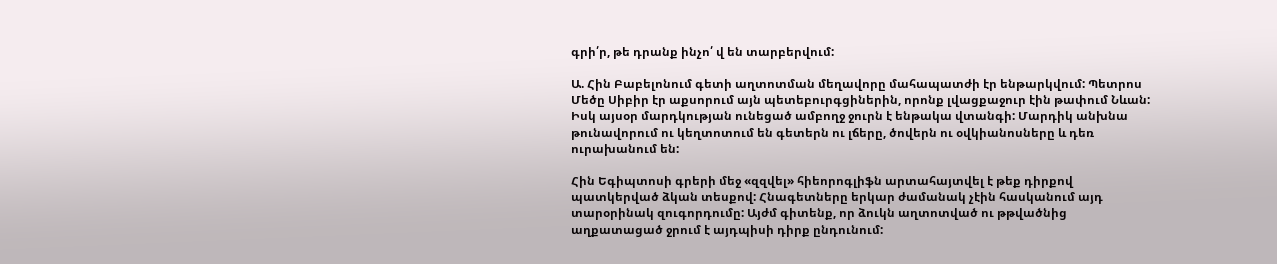գրի՛ր, թե դրանք ինչո՛ վ են տարբերվում:

Ա. Հին Բաբելոնում գետի աղտոտման մեղավորը մահապատժի էր ենթարկվում: Պետրոս Մեծը Սիբիր էր աքսորում այն պետեբուրգցիներին, որոնք լվացքաջուր էին թափում Նևան: Իսկ այսօր մարդկության ունեցած ամբողջ ջուրն է ենթակա վտանգի: Մարդիկ անխնա թունավորում ու կեղտոտում են գետերն ու լճերը, ծովերն ու օվկիանոսները և դեռ ուրախանում են:

Հին Եգիպտոսի գրերի մեջ «զզվել» հիեորոգլիֆն արտահայտվել է թեք դիրքով պատկերված ձկան տեսքով: Հնագետները երկար ժամանակ չէին հասկանում այդ տարօրինակ զուգորդումը: Այժմ գիտենք, որ ձուկն աղտոտված ու թթվածնից աղքատացած ջրում է այդպիսի դիրք ընդունում: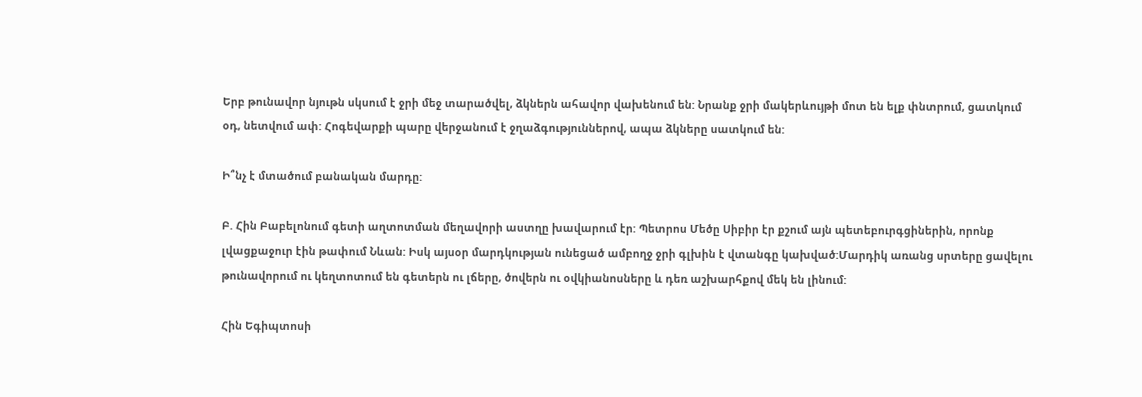Երբ թունավոր նյութն սկսում է ջրի մեջ տարածվել, ձկներն ահավոր վախենում են: Նրանք ջրի մակերևույթի մոտ են ելք փնտրում, ցատկում օդ, նետվում ափ: Հոգեվարքի պարը վերջանում է ջղաձգություններով, ապա ձկները սատկում են:

Ի՞նչ է մտածում բանական մարդը:

Բ. Հին Բաբելոնում գետի աղտոտման մեղավորի աստղը խավարում էր: Պետրոս Մեծը Սիբիր էր քշում այն պետեբուրգցիներին, որոնք լվացքաջուր էին թափում Նևան: Իսկ այսօր մարդկության ունեցած ամբողջ ջրի գլխին է վտանգը կախված:Մարդիկ առանց սրտերը ցավելու թունավորում ու կեղտոտում են գետերն ու լճերը, ծովերն ու օվկիանոսները և դեռ աշխարհքով մեկ են լինում:

Հին Եգիպտոսի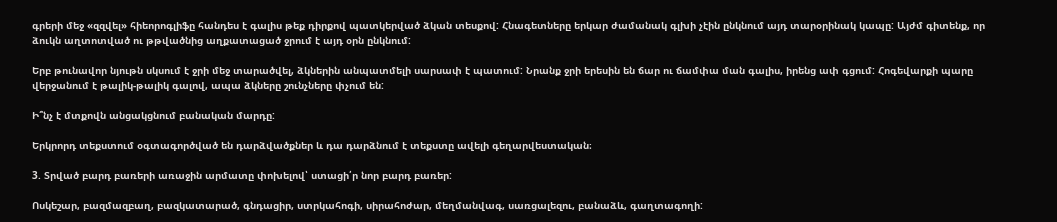գրերի մեջ «զզվել» հիեորոգլիֆը հանդես է գալիս թեք դիրքով պատկերված ձկան տեսքով: Հնագետները երկար ժամանակ գլխի չէին ընկնում այդ տարօրինակ կապը: Այժմ գիտենք, որ ձուկն աղտոտված ու թթվածնից աղքատացած ջրում է այդ օրն ընկնում:

Երբ թունավոր նյութն սկսում է ջրի մեջ տարածվել, ձկներին անպատմելի սարսափ է պատում: Նրանք ջրի երեսին են ճար ու ճամփա ման գալիս, իրենց ափ գցում: Հոգեվարքի պարը վերջանում է թալիկ-թալիկ գալով, ապա ձկները շունչները փչում են:

Ի՞նչ է մտքովն անցակցնում բանական մարդը:

Երկրորդ տեքստում օգտագործված են դարձվածքներ և դա դարձնում է տեքստը ավելի գեղարվեստական։

3. Տրված բարդ բառերի առաջին արմատը փոխելով՝ ստացի՛ր նոր բարդ բառեր:

Ոսկեշար, բազմազբաղ, բազկատարած, գնդացիր, ստրկահոգի, սիրահոժար, մեղմանվագ, սառցալեզու, բանաձև, գաղտագողի: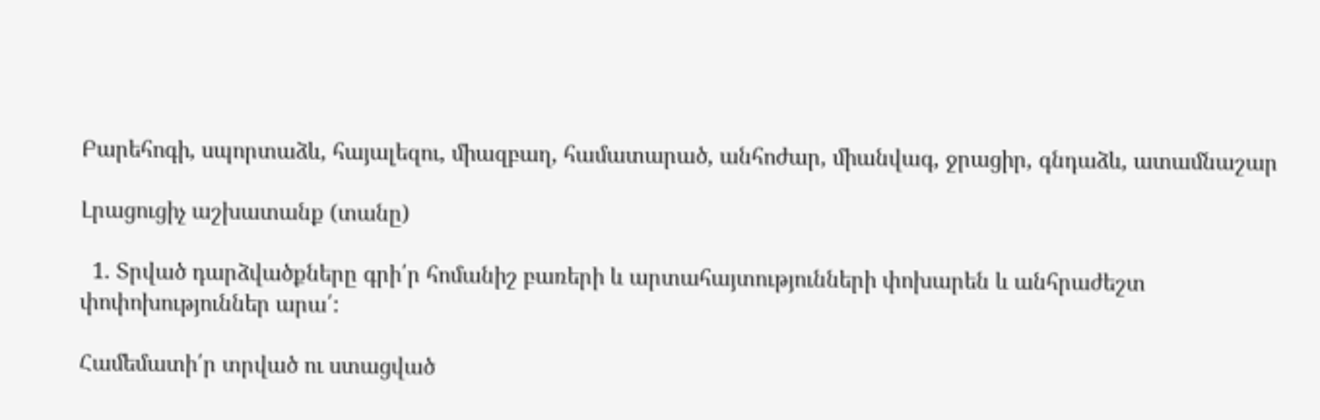Բարեհոգի, սպորտաձև, հայալեզու, միազբաղ, համատարած, անհոժար, միանվագ, ջրացիր, գնդաձև, ատամնաշար

Լրացուցիչ աշխատանք (տանը)

  1. Տրված դարձվածքները գրի՛ր հոմանիշ բառերի և արտահայտությունների փոխարեն և անհրաժեշտ փոփոխություններ արա՛:

Համեմատի՛ր տրված ու ստացված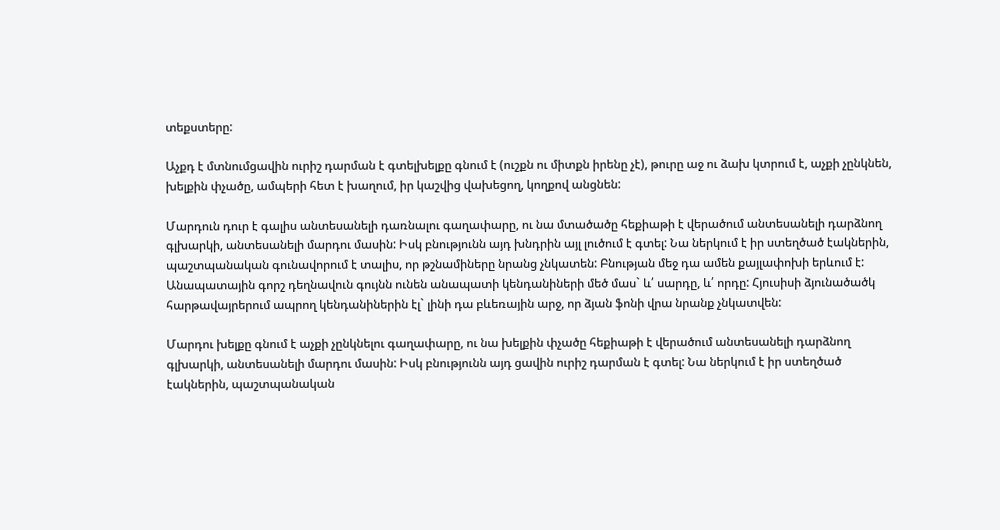տեքստերը:

Աչքդ է մտնումցավին ուրիշ դարման է գտելխելքը գնում է (ուշքն ու միտքն իրենը չէ), թուրը աջ ու ձախ կտրում է, աչքի չընկնեն, խելքին փչածը, ամպերի հետ է խաղում, իր կաշվից վախեցող, կողքով անցնեն:

Մարդուն դուր է գալիս անտեսանելի դառնալու գաղափարը, ու նա մտածածը հեքիաթի է վերածում անտեսանելի դարձնող գլխարկի, անտեսանելի մարդու մասին: Իսկ բնությունն այդ խնդրին այլ լուծում է գտել: Նա ներկում է իր ստեղծած էակներին, պաշտպանական գունավորում է տալիս, որ թշնամիները նրանց չնկատեն: Բնության մեջ դա ամեն քայլափոխի երևում է: Անապատային գորշ դեղնավուն գույնն ունեն անապատի կենդանիների մեծ մաս` և՛ սարդը, և՛ որդը: Հյուսիսի ձյունածածկ հարթավայրերում ապրող կենդանիներին էլ` լինի դա բևեռային արջ, որ ձյան ֆոնի վրա նրանք չնկատվեն:

Մարդու խելքը գնում է աչքի չընկնելու գաղափարը, ու նա խելքին փչածը հեքիաթի է վերածում անտեսանելի դարձնող գլխարկի, անտեսանելի մարդու մասին: Իսկ բնությունն այդ ցավին ուրիշ դարման է գտել: Նա ներկում է իր ստեղծած էակներին, պաշտպանական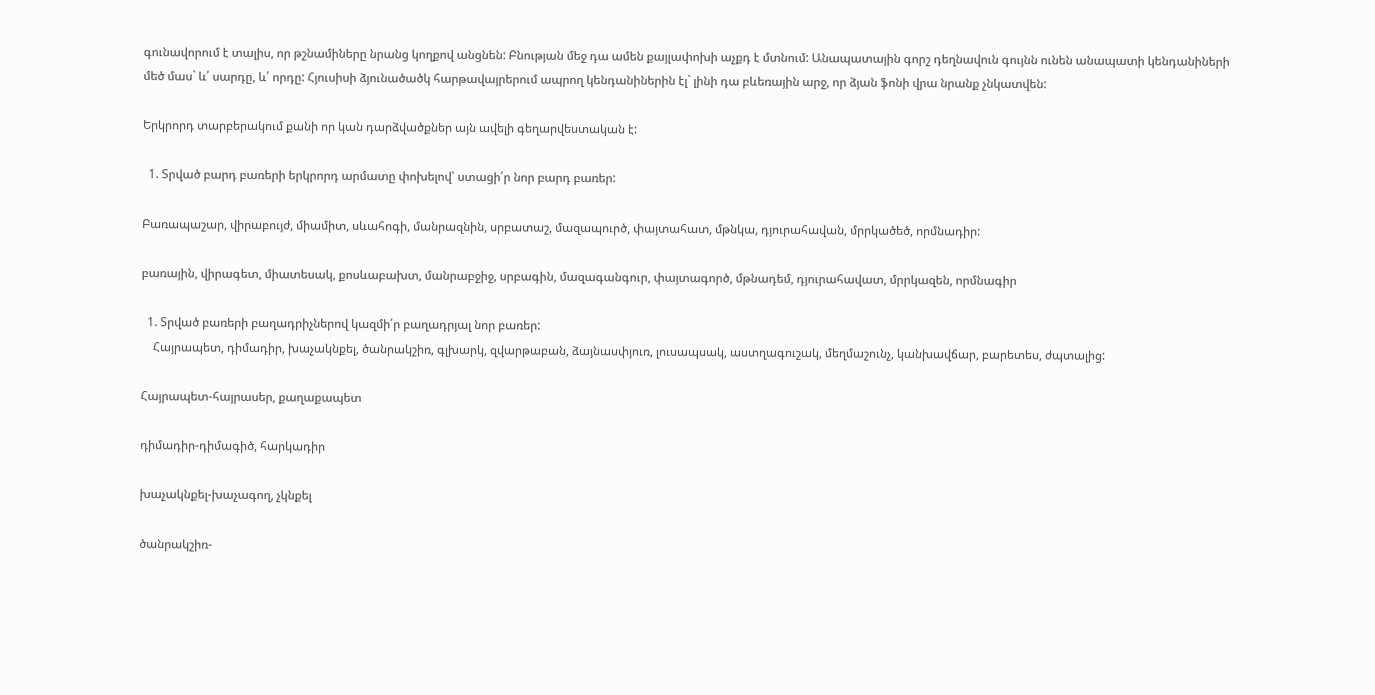գունավորում է տալիս, որ թշնամիները նրանց կողքով անցնեն: Բնության մեջ դա ամեն քայլափոխի աչքդ է մտնում: Անապատային գորշ դեղնավուն գույնն ունեն անապատի կենդանիների մեծ մաս` և՛ սարդը, և՛ որդը: Հյուսիսի ձյունածածկ հարթավայրերում ապրող կենդանիներին էլ` լինի դա բևեռային արջ, որ ձյան ֆոնի վրա նրանք չնկատվեն:

Երկրորդ տարբերակում քանի որ կան դարձվածքներ այն ավելի գեղարվեստական է:

  1. Տրված բարդ բառերի երկրորդ արմատը փոխելով՝ ստացի՛ր նոր բարդ բառեր:

Բառապաշար, վիրաբույժ, միամիտ, սևահոգի, մանրազնին, սրբատաշ, մազապուրծ, փայտահատ, մթնկա, դյուրահավան, մրրկածեծ, որմնադիր:

բառային, վիրագետ, միատեսակ, քոսևաբախտ, մանրաբջիջ, սրբագին, մազագանգուր, փայտագործ, մթնադեմ, դյուրահավատ, մրրկազեն, որմնագիր

  1. Տրված բառերի բաղադրիչներով կազմի՛ր բաղադրյալ նոր բառեր:
    Հայրապետ, դիմադիր, խաչակնքել, ծանրակշիռ, գլխարկ, զվարթաբան, ձայնասփյուռ, լուսապսակ, աստղագուշակ, մեղմաշունչ, կանխավճար, բարետես, ժպտալից:

Հայրապետ-հայրասեր, քաղաքապետ

դիմադիր-դիմագիծ, հարկադիր

խաչակնքել-խաչագող, չկնքել

ծանրակշիռ-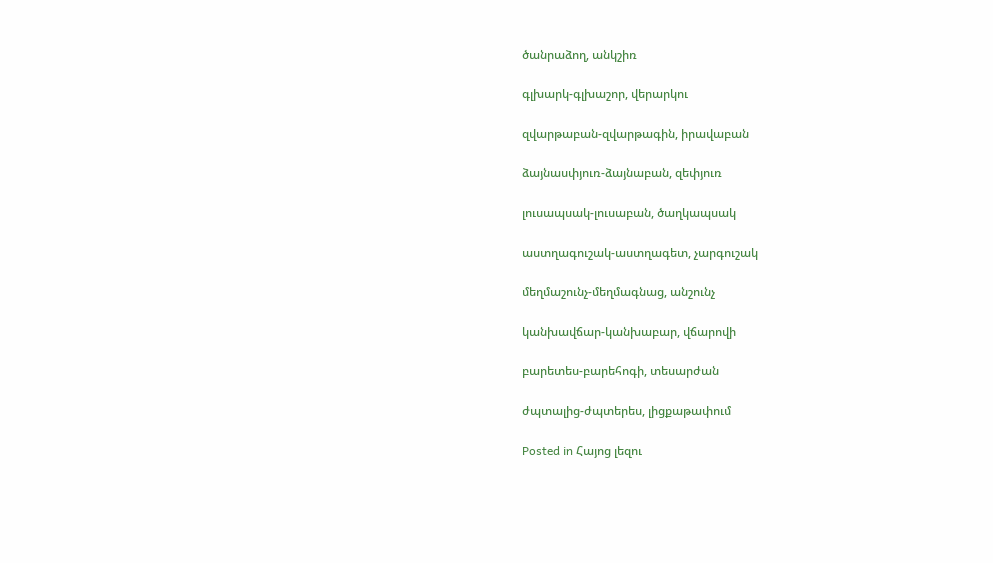ծանրաձող, անկշիռ

գլխարկ-գլխաշոր, վերարկու

զվարթաբան-զվարթագին, իրավաբան

ձայնասփյուռ-ձայնաբան, զեփյուռ

լուսապսակ-լուսաբան, ծաղկապսակ

աստղագուշակ-աստղագետ, չարգուշակ

մեղմաշունչ-մեղմագնաց, անշունչ

կանխավճար-կանխաբար, վճարովի

բարետես-բարեհոգի, տեսարժան

ժպտալից-ժպտերես, լիցքաթափում

Posted in Հայոց լեզու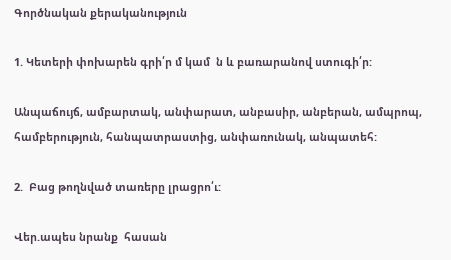Գործնական քերականություն

1. Կետերի փոխարեն գրի՛ր մ կամ  ն և բառարանով ստուգի՛ր:

Անպաճույճ, ամբարտակ, անփարատ, անբասիր, անբերան, ամպրոպ, համբերություն, հանպատրաստից, անփառունակ, անպատեհ:

2.  Բաց թողնված տառերը լրացրո՛ւ:

Վեր.ապես նրանք  հասան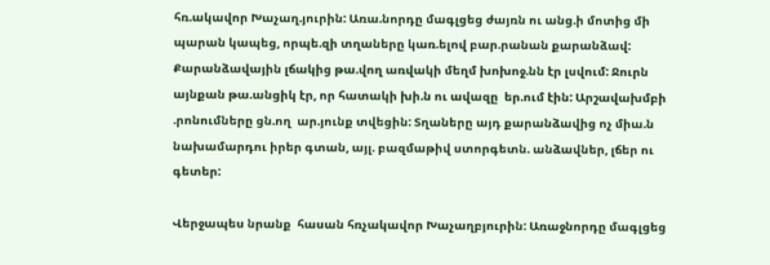հռ.ակավոր Խաչաղ.յուրին: Առա.նորդը մագլցեց ժայռն ու անց.ի մոտից մի պարան կապեց, որպե.զի տղաները կառ.ելով բար.րանան քարանձավ: Քարանձավային լճակից թա.վող առվակի մեղմ խոխոջ.նն էր լսվում: Ջուրն այնքան թա.անցիկ էր, որ հատակի խի.ն ու ավազը  եր.ում էին: Արշավախմբի  .րոնումները ցն.ող  ար.յունք տվեցին: Տղաները այդ քարանձավից ոչ միա.ն նախամարդու իրեր գտան, այլ. բազմաթիվ ստորգետն. անձավներ, լճեր ու գետեր:

Վերջապես նրանք  հասան հռչակավոր Խաչաղբյուրին: Առաջնորդը մագլցեց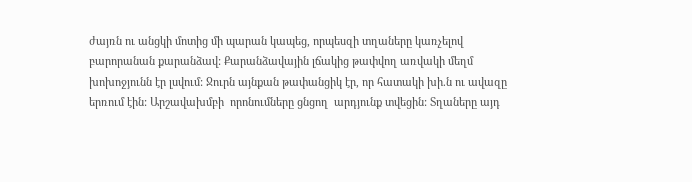ժայռն ու անցկի մոտից մի պարան կապեց, որպեսզի տղաները կառչելով բարորանան քարանձավ: Քարանձավային լճակից թափվող առվակի մեղմ խոխոջյունն էր լսվում: Ջուրն այնքան թափանցիկ էր, որ հատակի խի.ն ու ավազը  երռում էին: Արշավախմբի  որոնումները ցնցող  արդյունք տվեցին: Տղաները այդ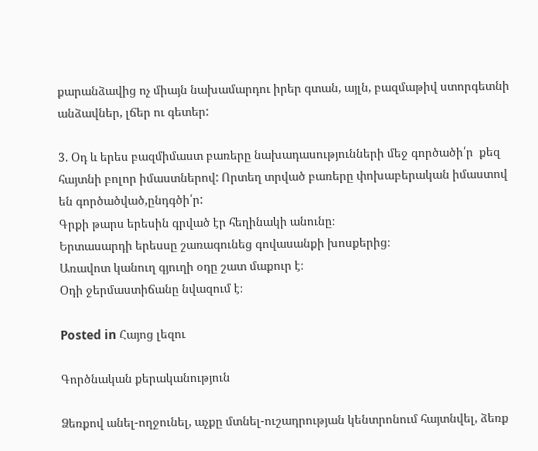քարանձավից ոչ միայն նախամարդու իրեր գտան, այլն, բազմաթիվ ստորգետնի անձավներ, լճեր ու գետեր:

3. Օդ և երես բազմիմաստ բառերը նախադասությունների մեջ գործածի՛ր  քեզ հայտնի բոլոր իմաստներով: Որտեղ տրված բառերը փոխաբերական իմաստով են գործածված,ընդգծի՛ր:
Գրքի թարս երեսին գրված էր հեղինակի անունը։
Երտասարդի երեսսը շառագունեց գովասանքի խոսքերից։
Առավոտ կանուղ գյուղի օդը շատ մաքուր է։
Օդի ջերմաստիճանը նվազում է։

Posted in Հայոց լեզու

Գործնական քերականություն

Ձեռքով անել-ողջունել, աչքը մտնել-ուշադրության կենտրոնում հայտնվել, ձեռք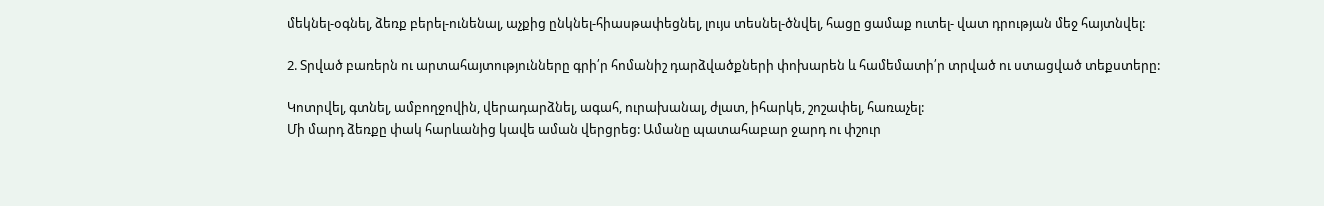մեկնել-օգնել, ձեռք բերել-ունենալ, աչքից ընկնել-հիասթափեցնել, լույս տեսնել-ծնվել, հացը ցամաք ուտել- վատ դրության մեջ հայտնվել:

2. Տրված բառերն ու արտահայտությունները գրի՛ր հոմանիշ դարձվածքների փոխարեն և համեմատի՛ր տրված ու ստացված տեքստերը:

Կոտրվել, գտնել, ամբողջովին, վերադարձնել, ագահ, ուրախանալ, ժլատ, իհարկե, շոշափել, հառաչել:
Մի մարդ ձեռքը փակ հարևանից կավե աման վերցրեց: Ամանը պատահաբար ջարդ ու փշուր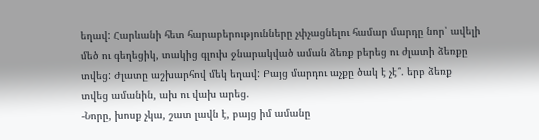եղավ: Հարևանի հետ հարաբերությունները չփչացնելու համար մարդը նոր՝ ավելի մեծ ու գեղեցիկ, տակից գլուխ ջնարակված աման ձեռք բերեց ու ժլատի ձեռքը տվեց: Ժլատը աշխարհով մեկ եղավ: Բայց մարդու աչքը ծակ է չէ՞. երբ ձեռք տվեց ամանին, ախ ու վախ արեց.
-Նորը, խոսք չկա, շատ լավն է, բայց իմ ամանը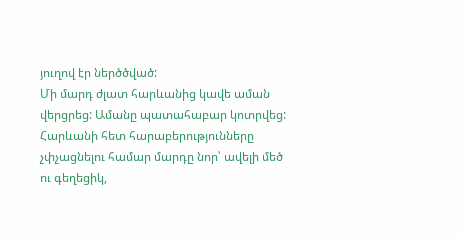յուղով էր ներծծված:
Մի մարդ ժլատ հարևանից կավե աման վերցրեց: Ամանը պատահաբար կոտրվեց: Հարևանի հետ հարաբերությունները չփչացնելու համար մարդը նոր՝ ավելի մեծ ու գեղեցիկ,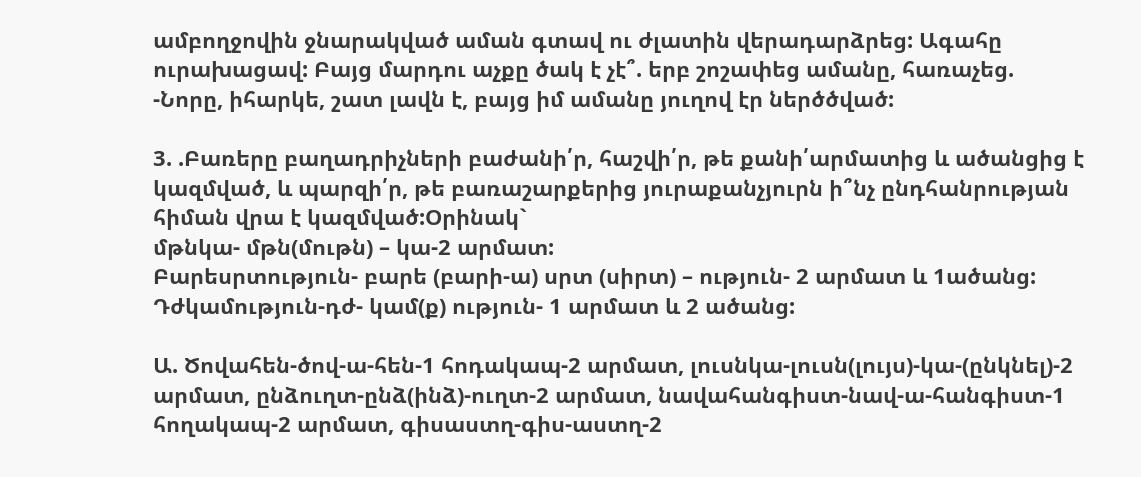ամբողջովին ջնարակված աման գտավ ու ժլատին վերադարձրեց: Ագահը ուրախացավ: Բայց մարդու աչքը ծակ է չէ՞. երբ շոշափեց ամանը, հառաչեց.
-Նորը, իհարկե, շատ լավն է, բայց իմ ամանը յուղով էր ներծծված:

3. .Բառերը բաղադրիչների բաժանի՛ր, հաշվի՛ր, թե քանի՛արմատից և ածանցից է կազմված, և պարզի՛ր, թե բառաշարքերից յուրաքանչյուրն ի՞նչ ընդհանրության հիման վրա է կազմված:Օրինակ`
մթնկա- մթն(մութն) – կա-2 արմատ:
Բարեսրտություն- բարե (բարի-ա) սրտ (սիրտ) – ություն- 2 արմատ և 1ածանց:
Դժկամություն-դժ- կամ(ք) ություն- 1 արմատ և 2 ածանց:

Ա. Ծովահեն-ծով-ա-հեն-1 հոդակապ-2 արմատ, լուսնկա-լուսն(լույս)-կա-(ընկնել)-2 արմատ, ընձուղտ-ընձ(ինձ)-ուղտ-2 արմատ, նավահանգիստ-նավ-ա-հանգիստ-1 հողակապ-2 արմատ, գիսաստղ-գիս-աստղ-2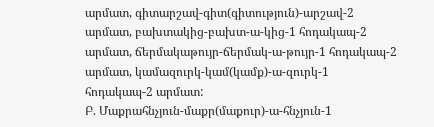արմատ, գիտարշավ-գիտ(գիտություն)-արշավ-2 արմատ, բախտակից-բախտ-ա-կից-1 հոդակապ-2 արմատ, ճերմակաթույր-ճերմակ-ա-թույր-1 հոդակապ-2 արմատ, կամազուրկ-կամ(կամք)-ա-զուրկ-1 հոդակապ-2 արմատ:
Բ. Մաքրահնչյուն-մաքր(մաքուր)-ա-հնչյուն-1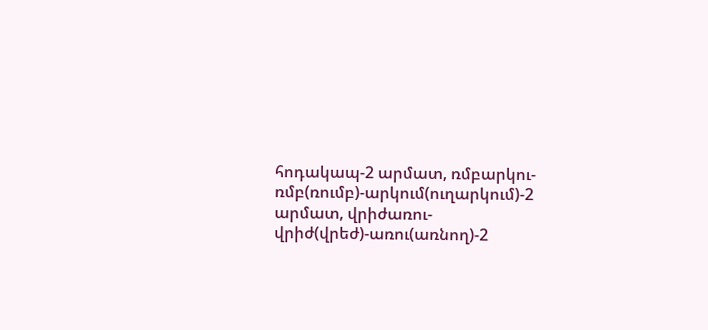հոդակապ-2 արմատ, ռմբարկու-ռմբ(ռումբ)-արկում(ուղարկում)-2 արմատ, վրիժառու-վրիժ(վրեժ)-առու(առնող)-2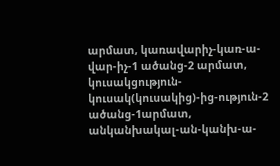արմատ, կառավարիչ-կառ-ա-վար-իչ-1 ածանց-2 արմատ, կուսակցություն-կուսակ(կուսակից)-ից-ություն-2 ածանց-1արմատ, անկանխակալ-ան-կանխ-ա-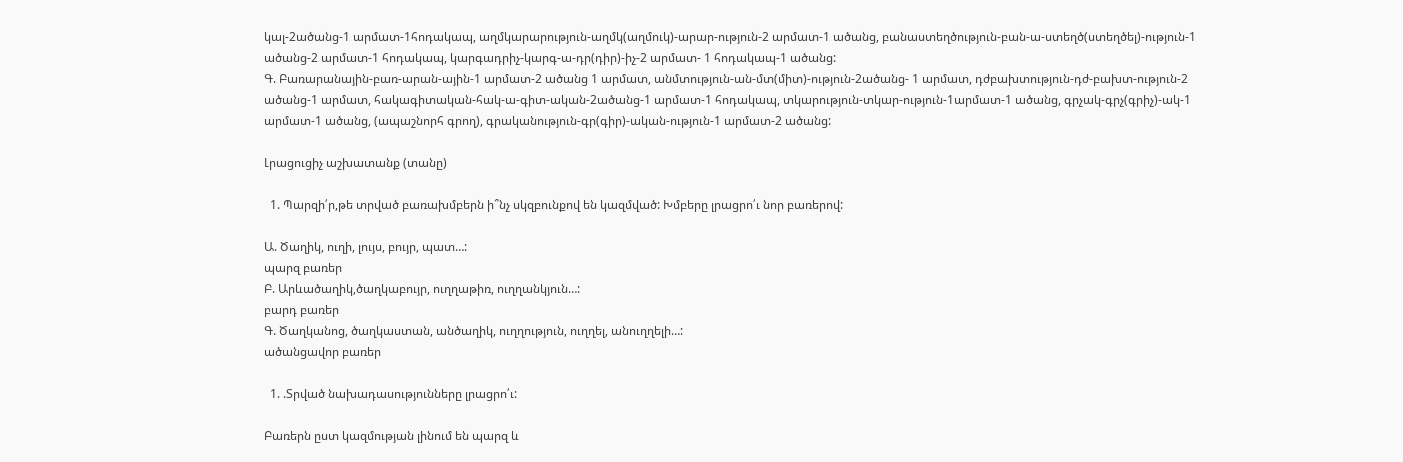կալ-2ածանց-1 արմատ-1հոդակապ, աղմկարարություն-աղմկ(աղմուկ)-արար-ություն-2 արմատ-1 ածանց, բանաստեղծություն-բան-ա-ստեղծ(ստեղծել)-ություն-1 ածանց-2 արմատ-1 հոդակապ, կարգադրիչ-կարգ-ա-դր(դիր)-իչ-2 արմատ- 1 հոդակապ-1 ածանց:
Գ. Բառարանային-բառ-արան-ային-1 արմատ-2 ածանց 1 արմատ, անմտություն-ան-մտ(միտ)-ություն-2ածանց- 1 արմատ, դժբախտություն-դժ-բախտ-ություն-2 ածանց-1 արմատ, հակագիտական-հակ-ա-գիտ-ական-2ածանց-1 արմատ-1 հոդակապ, տկարություն-տկար-ություն-1արմատ-1 ածանց, գրչակ-գրչ(գրիչ)-ակ-1 արմատ-1 ածանց, (ապաշնորհ գրող), գրականություն-գր(գիր)-ական-ություն-1 արմատ-2 ածանց:

Լրացուցիչ աշխատանք (տանը)

  1. Պարզի՛ր,թե տրված բառախմբերն ի՞նչ սկզբունքով են կազմված: Խմբերը լրացրո՛ւ նոր բառերով:

Ա. Ծաղիկ, ուղի, լույս, բույր, պատ…:
պարզ բառեր
Բ. Արևածաղիկ,ծաղկաբույր, ուղղաթիռ, ուղղանկյուն…:
բարդ բառեր
Գ. Ծաղկանոց, ծաղկաստան, անծաղիկ, ուղղություն, ուղղել, անուղղելի…:
ածանցավոր բառեր

  1. .Տրված նախադասությունները լրացրո՛ւ:

Բառերն ըստ կազմության լինում են պարզ և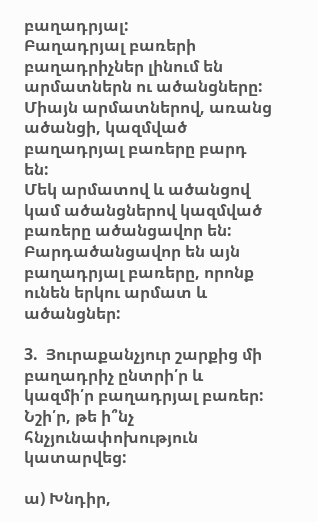բաղադրյալ:
Բաղադրյալ բառերի բաղադրիչներ լինում են արմատներն ու ածանցները:
Միայն արմատներով, առանց ածանցի, կազմված բաղադրյալ բառերը բարդ են:
Մեկ արմատով և ածանցով կամ ածանցներով կազմված բառերը ածանցավոր են:
Բարդածանցավոր են այն բաղադրյալ բառերը, որոնք ունեն երկու արմատ և ածանցներ:

3.  Յուրաքանչյուր շարքից մի բաղադրիչ ընտրի՛ր և կազմի՛ր բաղադրյալ բառեր: Նշի՛ր, թե ի՞նչ հնչյունափոխություն կատարվեց:

ա) Խնդիր,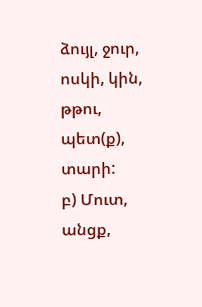ձույլ, ջուր, ոսկի, կին, թթու, պետ(ք), տարի:
բ) Մուտ, անցք,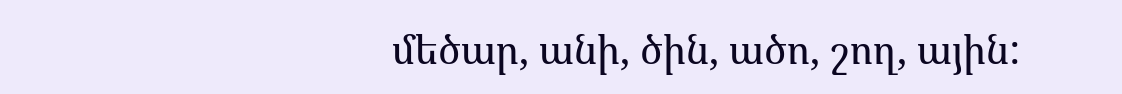մեծար, անի, ծին, ածո, շող, ային: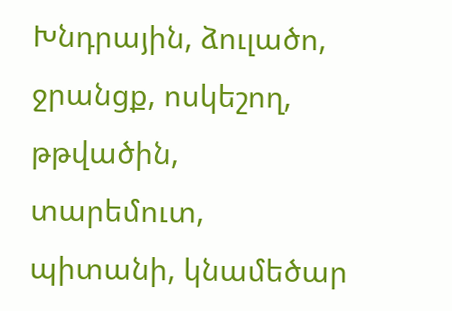Խնդրային, ձուլածո, ջրանցք, ոսկեշող, թթվածին, տարեմուտ, պիտանի, կնամեծար